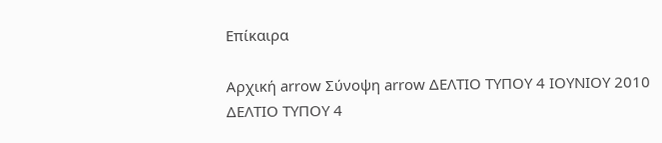Επίκαιρα

Αρχική arrow Σύνοψη arrow ΔΕΛΤΙΟ ΤΥΠΟΥ 4 ΙΟΥΝΙΟΥ 2010
ΔΕΛΤΙΟ ΤΥΠΟΥ 4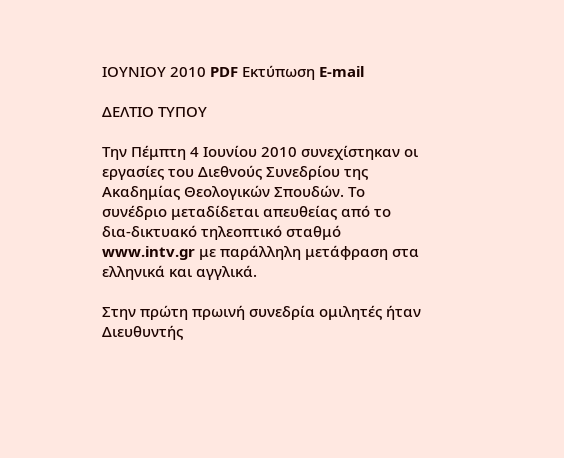ΙΟΥΝΙΟΥ 2010 PDF Εκτύπωση E-mail

ΔΕΛΤΙΟ ΤΥΠΟΥ

Την Πέμπτη 4 Ιουνίου 2010 συνεχίστηκαν οι εργασίες του Διεθνούς Συνεδρίου της Ακαδημίας Θεολογικών Σπουδών. Το συνέδριο μεταδίδεται απευθείας από το δια-δικτυακό τηλεοπτικό σταθμό www.intv.gr με παράλληλη μετάφραση στα ελληνικά και αγγλικά.

Στην πρώτη πρωινή συνεδρία ομιλητές ήταν Διευθυντής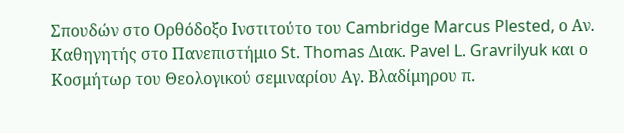Σπουδών στο Ορθόδοξο Ινστιτούτο του Cambridge Marcus Plested, ο Αν. Καθηγητής στο Πανεπιστήμιο St. Thomas Διακ. Pavel L. Gravrilyuk και ο Κοσμήτωρ του Θεολογικού σεμιναρίου Αγ. Βλαδίμηρου π.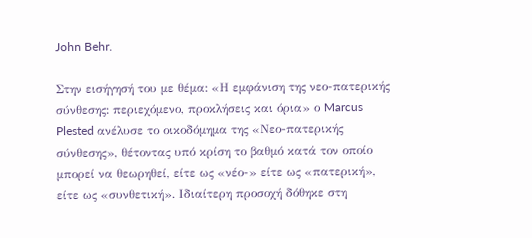John Behr.

Στην εισήγησή του με θέμα: «Η εμφάνιση της νεο-πατερικής σύνθεσης: περιεχόμενο, προκλήσεις και όρια» ο Marcus Plested ανέλυσε το οικοδόμημα της «Νεο-πατερικής σύνθεσης», θέτοντας υπό κρίση το βαθμό κατά τον οποίο μπορεί να θεωρηθεί, είτε ως «νέο-» είτε ως «πατερική», είτε ως «συνθετική». Ιδιαίτερη προσοχή δόθηκε στη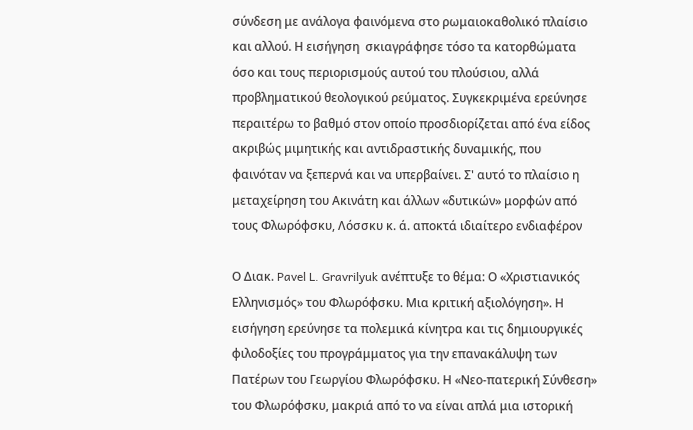σύνδεση με ανάλογα φαινόμενα στο ρωμαιοκαθολικό πλαίσιο και αλλού. Η εισήγηση  σκιαγράφησε τόσο τα κατορθώματα όσο και τους περιορισμούς αυτού του πλούσιου, αλλά προβληματικού θεολογικού ρεύματος. Συγκεκριμένα ερεύνησε περαιτέρω το βαθμό στον οποίο προσδιορίζεται από ένα είδος ακριβώς μιμητικής και αντιδραστικής δυναμικής, που φαινόταν να ξεπερνά και να υπερβαίνει. Σ' αυτό το πλαίσιο η μεταχείρηση του Ακινάτη και άλλων «δυτικών» μορφών από τους Φλωρόφσκυ, Λόσσκυ κ. ά. αποκτά ιδιαίτερο ενδιαφέρον

Ο Διακ. Pavel L. Gravrilyuk ανέπτυξε το θέμα: Ο «Χριστιανικός Ελληνισμός» του Φλωρόφσκυ. Μια κριτική αξιολόγηση». Η  εισήγηση ερεύνησε τα πολεμικά κίνητρα και τις δημιουργικές φιλοδοξίες του προγράμματος για την επανακάλυψη των Πατέρων του Γεωργίου Φλωρόφσκυ. Η «Νεο-πατερική Σύνθεση» του Φλωρόφσκυ, μακριά από το να είναι απλά μια ιστορική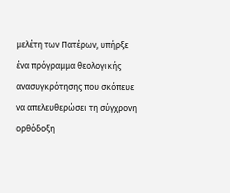μελέτη των Πατέρων, υπήρξε ένα πρόγραμμα θεολογικής ανασυγκρότησης που σκόπευε να απελευθερώσει τη σύγχρονη ορθόδοξη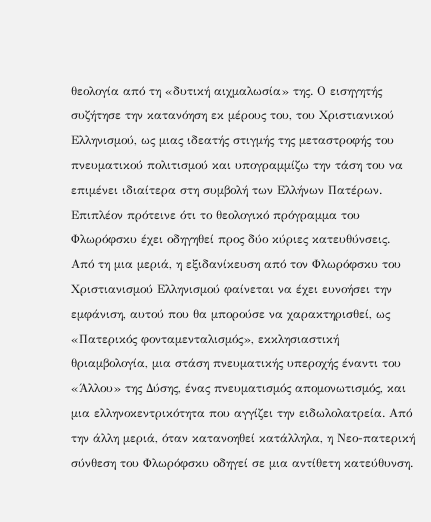θεολογία από τη «δυτική αιχμαλωσία» της. Ο εισηγητής συζήτησε την κατανόηση εκ μέρους του, του Χριστιανικού Ελληνισμού, ως μιας ιδεατής στιγμής της μεταστροφής του πνευματικού πολιτισμού και υπογραμμίζω την τάση του να επιμένει ιδιαίτερα στη συμβολή των Ελλήνων Πατέρων. Επιπλέον πρότεινε ότι το θεολογικό πρόγραμμα του Φλωρόφσκυ έχει οδηγηθεί προς δύο κύριες κατευθύνσεις. Από τη μια μεριά, η εξιδανίκευση από τον Φλωρόφσκυ του Χριστιανισμού Ελληνισμού φαίνεται να έχει ευνοήσει την εμφάνιση, αυτού που θα μπορούσε να χαρακτηρισθεί, ως «Πατερικός φονταμενταλισμός», εκκλησιαστική θριαμβολογία, μια στάση πνευματικής υπεροχής έναντι του «Άλλου» της Δύσης, ένας πνευματισμός απομονωτισμός, και μια ελληνοκεντρικότητα που αγγίζει την ειδωλολατρεία. Από την άλλη μεριά, όταν κατανοηθεί κατάλληλα, η Νεο-πατερική σύνθεση του Φλωρόφσκυ οδηγεί σε μια αντίθετη κατεύθυνση.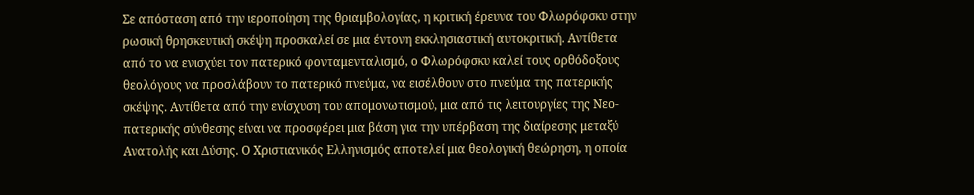Σε απόσταση από την ιεροποίηση της θριαμβολογίας, η κριτική έρευνα του Φλωρόφσκυ στην ρωσική θρησκευτική σκέψη προσκαλεί σε μια έντονη εκκλησιαστική αυτοκριτική. Αντίθετα από το να ενισχύει τον πατερικό φονταμενταλισμό, ο Φλωρόφσκυ καλεί τους ορθόδοξους θεολόγους να προσλάβουν το πατερικό πνεύμα, να εισέλθουν στο πνεύμα της πατερικής σκέψης. Αντίθετα από την ενίσχυση του απομονωτισμού, μια από τις λειτουργίες της Νεο-πατερικής σύνθεσης είναι να προσφέρει μια βάση για την υπέρβαση της διαίρεσης μεταξύ Ανατολής και Δύσης. Ο Χριστιανικός Ελληνισμός αποτελεί μια θεολογική θεώρηση, η οποία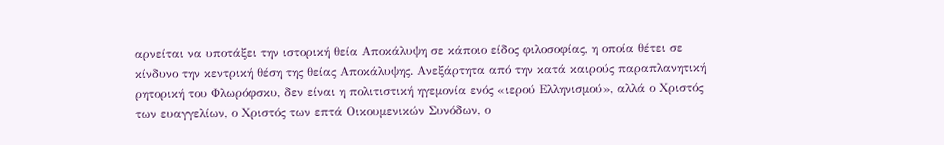αρνείται να υποτάξει την ιστορική θεία Αποκάλυψη σε κάποιο είδος φιλοσοφίας, η οποία θέτει σε κίνδυνο την κεντρική θέση της θείας Αποκάλυψης. Ανεξάρτητα από την κατά καιρούς παραπλανητική ρητορική του Φλωρόφσκυ, δεν είναι η πολιτιστική ηγεμονία ενός «ιερού Ελληνισμού», αλλά ο Χριστός των ευαγγελίων, ο Χριστός των επτά Οικουμενικών Συνόδων, ο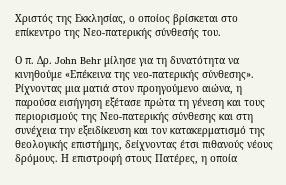Χριστός της Εκκλησίας, ο οποίος βρίσκεται στο επίκεντρο της Νεο-πατερικής σύνθεσής του.

Ο π. Δρ. John Behr μίλησε για τη δυνατότητα να κινηθούμε «Επέκεινα της νεο-πατερικής σύνθεσης». Ρίχνοντας μια ματιά στον προηγούμενο αιώνα, η παρούσα εισήγηση εξέτασε πρώτα τη γένεση και τους περιορισμούς της Νεο-πατερικής σύνθεσης και στη συνέχεια την εξειδίκευση και τον κατακερματισμό της θεολογικής επιστήμης, δείχνοντας έτσι πιθανούς νέους δρόμους. Η επιστροφή στους Πατέρες, η οποία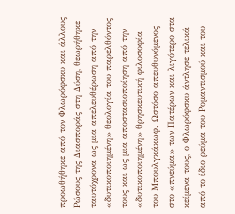προωθήθηκε από τον Φλωρόφσκυ και άλλους Ρώσους της Διασποράς στη Δύση, θεωρήθηκε ταυτόχρονα ως μια απελευθέρωση από την «δυτικοποιημένη» θεολογία του παρελθόντος τους και ως μια αποστασιοποίηση από την «δυτικοποιημένη» θρησκευτική φιλοσοφία του Μπουλγκάκωφ. Ωστόσο απευθυνόμενος στο «πνεύμα» των Πατέρων και λιγότερο στα κείμενα τους, ο Φλωρόφσκυ άντλησε τελικά από το ίδιο ρεύμα του Ρομαντισμού και του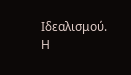Ιδεαλισμού. Η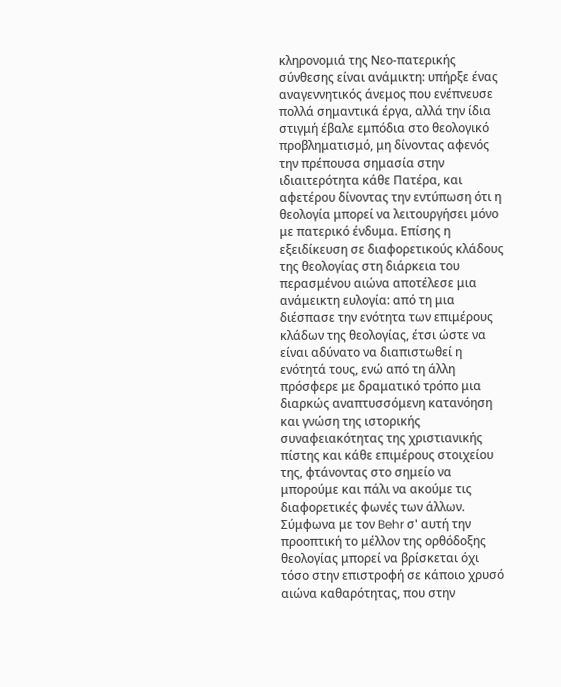κληρονομιά της Νεο-πατερικής σύνθεσης είναι ανάμικτη: υπήρξε ένας αναγεννητικός άνεμος που ενέπνευσε πολλά σημαντικά έργα, αλλά την ίδια στιγμή έβαλε εμπόδια στο θεολογικό προβληματισμό, μη δίνοντας αφενός την πρέπουσα σημασία στην ιδιαιτερότητα κάθε Πατέρα, και αφετέρου δίνοντας την εντύπωση ότι η θεολογία μπορεί να λειτουργήσει μόνο με πατερικό ένδυμα. Επίσης η εξειδίκευση σε διαφορετικούς κλάδους της θεολογίας στη διάρκεια του περασμένου αιώνα αποτέλεσε μια ανάμεικτη ευλογία: από τη μια διέσπασε την ενότητα των επιμέρους κλάδων της θεολογίας, έτσι ώστε να είναι αδύνατο να διαπιστωθεί η ενότητά τους, ενώ από τη άλλη πρόσφερε με δραματικό τρόπο μια διαρκώς αναπτυσσόμενη κατανόηση και γνώση της ιστορικής συναφειακότητας της χριστιανικής πίστης και κάθε επιμέρους στοιχείου της, φτάνοντας στο σημείο να μπορούμε και πάλι να ακούμε τις διαφορετικές φωνές των άλλων. Σύμφωνα με τον Behr σ' αυτή την προοπτική το μέλλον της ορθόδοξης θεολογίας μπορεί να βρίσκεται όχι τόσο στην επιστροφή σε κάποιο χρυσό αιώνα καθαρότητας, που στην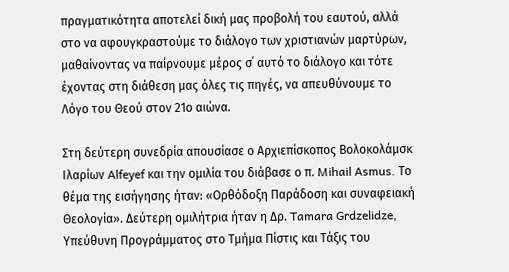πραγματικότητα αποτελεί δική μας προβολή του εαυτού, αλλά στο να αφουγκραστούμε το διάλογο των χριστιανών μαρτύρων, μαθαίνοντας να παίρνουμε μέρος σ΄ αυτό το διάλογο και τότε έχοντας στη διάθεση μας όλες τις πηγές, να απευθύνουμε το Λόγο του Θεού στον 21ο αιώνα.

Στη δεύτερη συνεδρία απουσίασε ο Αρχιεπίσκοπος Βολοκολάμσκ Ιλαρίων Alfeyef και την ομιλία του διάβασε ο π. Mihail Asmus. Το θέμα της εισήγησης ήταν: «Ορθόδοξη Παράδοση και συναφειακή Θεολογία». Δεύτερη ομιλήτρια ήταν η Δρ. Tamara Grdzelidze, Υπεύθυνη Προγράμματος στο Τμήμα Πίστις και Τάξις του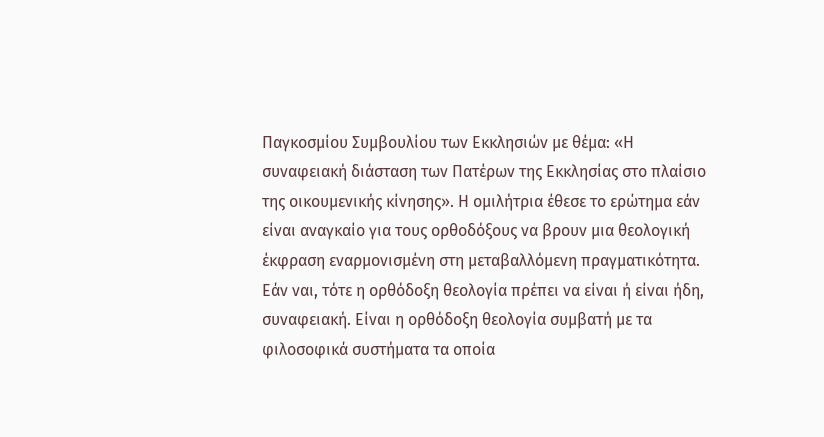Παγκοσμίου Συμβουλίου των Εκκλησιών με θέμα: «Η συναφειακή διάσταση των Πατέρων της Εκκλησίας στο πλαίσιο της οικουμενικής κίνησης». Η ομιλήτρια έθεσε το ερώτημα εάν είναι αναγκαίο για τους ορθοδόξους να βρουν μια θεολογική έκφραση εναρμονισμένη στη μεταβαλλόμενη πραγματικότητα. Εάν ναι, τότε η ορθόδοξη θεολογία πρέπει να είναι ή είναι ήδη, συναφειακή. Είναι η ορθόδοξη θεολογία συμβατή με τα φιλοσοφικά συστήματα τα οποία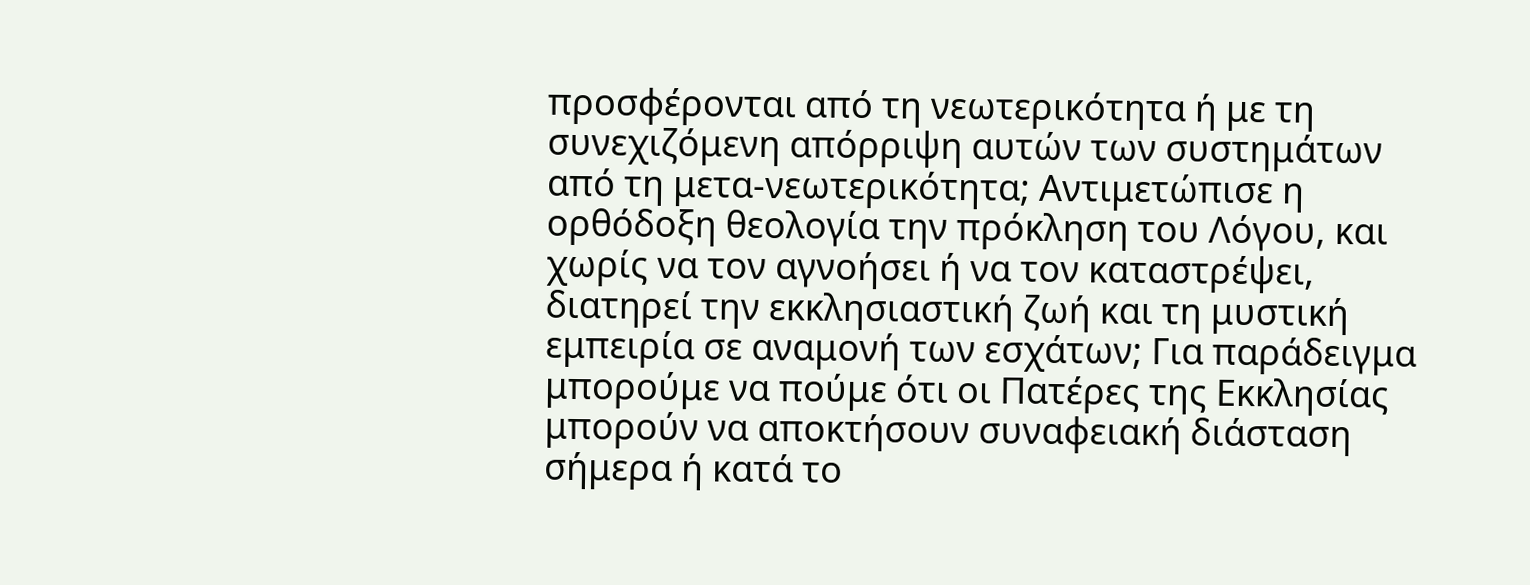προσφέρονται από τη νεωτερικότητα ή με τη συνεχιζόμενη απόρριψη αυτών των συστημάτων από τη μετα-νεωτερικότητα; Αντιμετώπισε η ορθόδοξη θεολογία την πρόκληση του Λόγου, και χωρίς να τον αγνοήσει ή να τον καταστρέψει, διατηρεί την εκκλησιαστική ζωή και τη μυστική εμπειρία σε αναμονή των εσχάτων; Για παράδειγμα μπορούμε να πούμε ότι οι Πατέρες της Εκκλησίας μπορούν να αποκτήσουν συναφειακή διάσταση σήμερα ή κατά το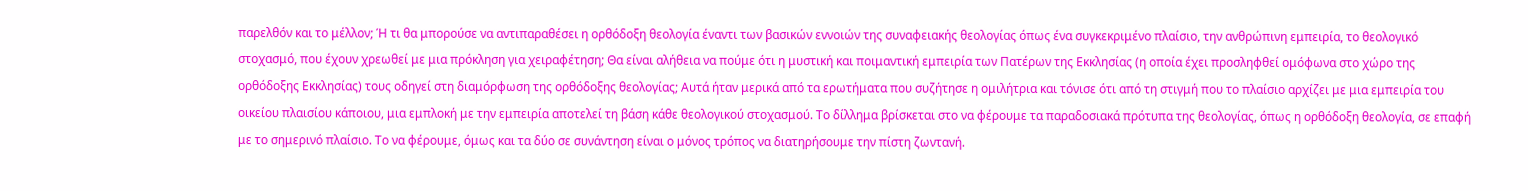παρελθόν και το μέλλον; Ή τι θα μπορούσε να αντιπαραθέσει η ορθόδοξη θεολογία έναντι των βασικών εννοιών της συναφειακής θεολογίας όπως ένα συγκεκριμένο πλαίσιο, την ανθρώπινη εμπειρία, το θεολογικό στοχασμό, που έχουν χρεωθεί με μια πρόκληση για χειραφέτηση; Θα είναι αλήθεια να πούμε ότι η μυστική και ποιμαντική εμπειρία των Πατέρων της Εκκλησίας (η οποία έχει προσληφθεί ομόφωνα στο χώρο της ορθόδοξης Εκκλησίας) τους οδηγεί στη διαμόρφωση της ορθόδοξης θεολογίας; Αυτά ήταν μερικά από τα ερωτήματα που συζήτησε η ομιλήτρια και τόνισε ότι από τη στιγμή που το πλαίσιο αρχίζει με μια εμπειρία του οικείου πλαισίου κάποιου, μια εμπλοκή με την εμπειρία αποτελεί τη βάση κάθε θεολογικού στοχασμού. Το δίλλημα βρίσκεται στο να φέρουμε τα παραδοσιακά πρότυπα της θεολογίας, όπως η ορθόδοξη θεολογία, σε επαφή με το σημερινό πλαίσιο. Το να φέρουμε, όμως και τα δύο σε συνάντηση είναι ο μόνος τρόπος να διατηρήσουμε την πίστη ζωντανή.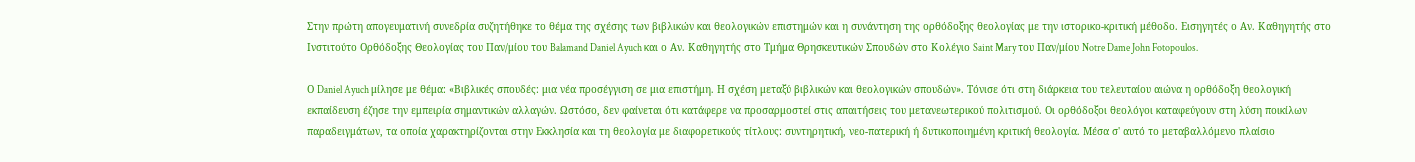Στην πρώτη απογευματινή συνεδρία συζητήθηκε το θέμα της σχέσης των βιβλικών και θεολογικών επιστημών και η συνάντηση της ορθόδοξης θεολογίας με την ιστορικο-κριτική μέθοδο. Εισηγητές ο Αν. Καθηγητής στο Ινστιτούτο Ορθόδοξης Θεολογίας του Παν/μίου του Balamand Daniel Ayuch και ο Αν. Καθηγητής στο Τμήμα Θρησκευτικών Σπουδών στο Κολέγιο Saint Mary του Παν/μίου Notre Dame John Fotopoulos.

Ο Daniel Ayuch μίλησε με θέμα: «Βιβλικές σπουδές: μια νέα προσέγγιση σε μια επιστήμη. Η σχέση μεταξύ βιβλικών και θεολογικών σπουδών». Τόνισε ότι στη διάρκεια του τελευταίου αιώνα η ορθόδοξη θεολογική εκπαίδευση έζησε την εμπειρία σημαντικών αλλαγών. Ωστόσο, δεν φαίνεται ότι κατάφερε να προσαρμοστεί στις απαιτήσεις του μετανεωτερικού πολιτισμού. Οι ορθόδοξοι θεολόγοι καταφεύγουν στη λύση ποικίλων παραδειγμάτων, τα οποία χαρακτηρίζονται στην Εκκλησία και τη θεολογία με διαφορετικούς τίτλους: συντηρητική, νεο-πατερική ή δυτικοποιημένη κριτική θεολογία. Μέσα σ' αυτό το μεταβαλλόμενο πλαίσιο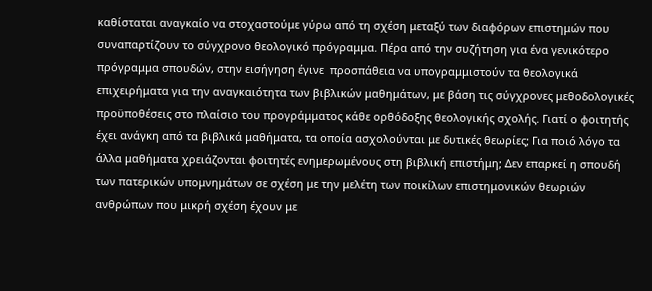καθίσταται αναγκαίο να στοχαστούμε γύρω από τη σχέση μεταξύ των διαφόρων επιστημών που συναπαρτίζουν το σύγχρονο θεολογικό πρόγραμμα. Πέρα από την συζήτηση για ένα γενικότερο πρόγραμμα σπουδών, στην εισήγηση έγινε  προσπάθεια να υπογραμμιστούν τα θεολογικά επιχειρήματα για την αναγκαιότητα των βιβλικών μαθημάτων, με βάση τις σύγχρονες μεθοδολογικές προϋποθέσεις στο πλαίσιο του προγράμματος κάθε ορθόδοξης θεολογικής σχολής. Γιατί ο φοιτητής έχει ανάγκη από τα βιβλικά μαθήματα, τα οποία ασχολούνται με δυτικές θεωρίες; Για ποιό λόγο τα άλλα μαθήματα χρειάζονται φοιτητές ενημερωμένους στη βιβλική επιστήμη; Δεν επαρκεί η σπουδή των πατερικών υπομνημάτων σε σχέση με την μελέτη των ποικίλων επιστημονικών θεωριών ανθρώπων που μικρή σχέση έχουν με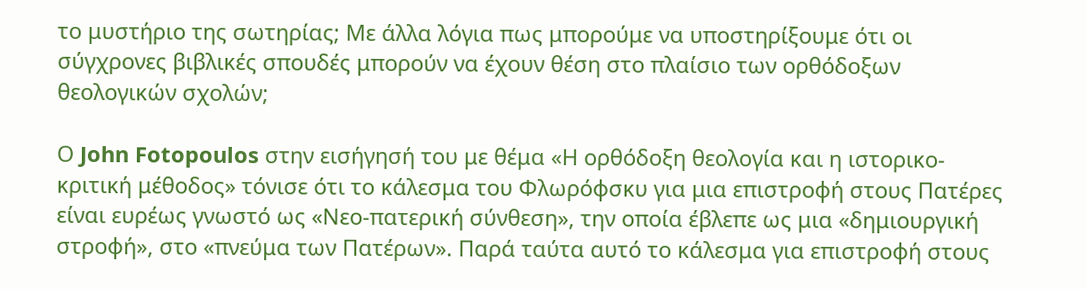το μυστήριο της σωτηρίας; Με άλλα λόγια πως μπορούμε να υποστηρίξουμε ότι οι σύγχρονες βιβλικές σπουδές μπορούν να έχουν θέση στο πλαίσιο των ορθόδοξων θεολογικών σχολών;

Ο John Fotopoulos στην εισήγησή του με θέμα «Η ορθόδοξη θεολογία και η ιστορικο-κριτική μέθοδος» τόνισε ότι το κάλεσμα του Φλωρόφσκυ για μια επιστροφή στους Πατέρες είναι ευρέως γνωστό ως «Νεο-πατερική σύνθεση», την οποία έβλεπε ως μια «δημιουργική στροφή», στο «πνεύμα των Πατέρων». Παρά ταύτα αυτό το κάλεσμα για επιστροφή στους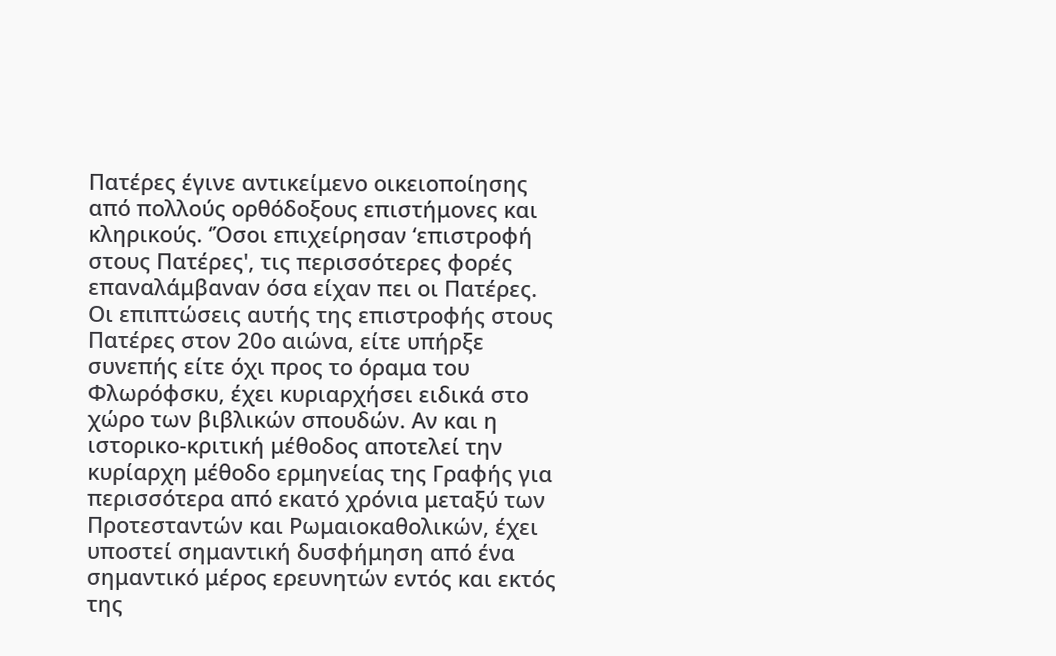Πατέρες έγινε αντικείμενο οικειοποίησης από πολλούς ορθόδοξους επιστήμονες και κληρικούς. ‘Όσοι επιχείρησαν ‘επιστροφή στους Πατέρες', τις περισσότερες φορές επαναλάμβαναν όσα είχαν πει οι Πατέρες. Οι επιπτώσεις αυτής της επιστροφής στους Πατέρες στον 20ο αιώνα, είτε υπήρξε συνεπής είτε όχι προς το όραμα του Φλωρόφσκυ, έχει κυριαρχήσει ειδικά στο χώρο των βιβλικών σπουδών. Αν και η ιστορικο-κριτική μέθοδος αποτελεί την κυρίαρχη μέθοδο ερμηνείας της Γραφής για περισσότερα από εκατό χρόνια μεταξύ των Προτεσταντών και Ρωμαιοκαθολικών, έχει υποστεί σημαντική δυσφήμηση από ένα σημαντικό μέρος ερευνητών εντός και εκτός της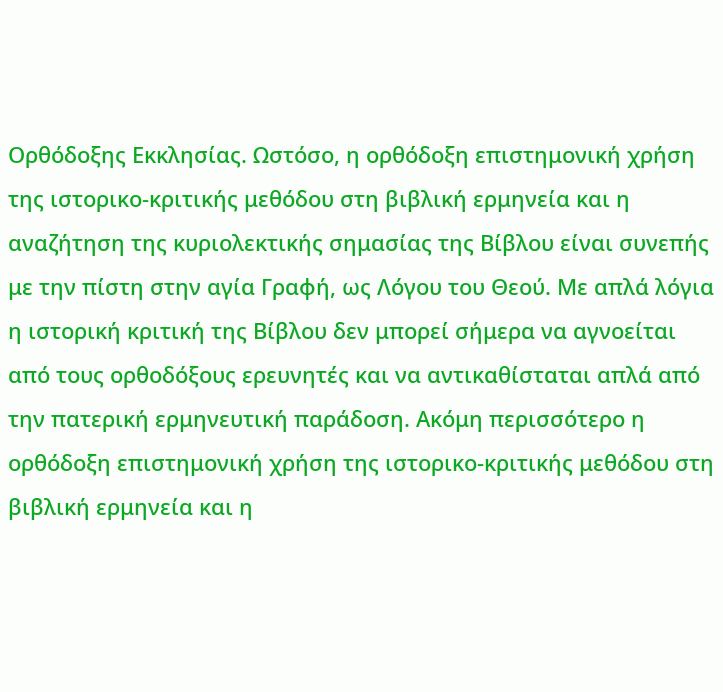Ορθόδοξης Εκκλησίας. Ωστόσο, η ορθόδοξη επιστημονική χρήση της ιστορικο-κριτικής μεθόδου στη βιβλική ερμηνεία και η αναζήτηση της κυριολεκτικής σημασίας της Βίβλου είναι συνεπής με την πίστη στην αγία Γραφή, ως Λόγου του Θεού. Με απλά λόγια η ιστορική κριτική της Βίβλου δεν μπορεί σήμερα να αγνοείται από τους ορθοδόξους ερευνητές και να αντικαθίσταται απλά από την πατερική ερμηνευτική παράδοση. Ακόμη περισσότερο η ορθόδοξη επιστημονική χρήση της ιστορικο-κριτικής μεθόδου στη βιβλική ερμηνεία και η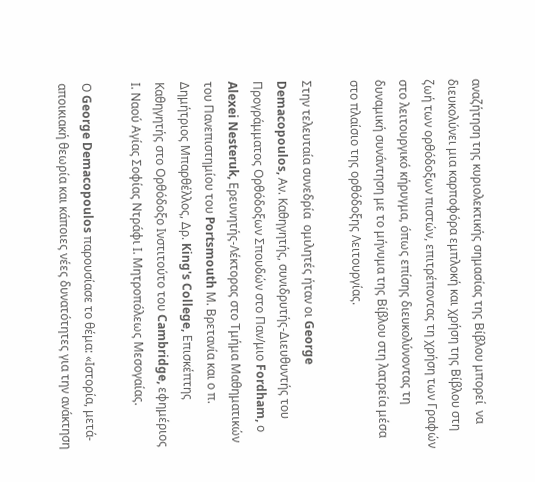αναζήτηση της κυριολεκτικής σημασίας της Βίβλου μπορεί  να διευκολύνει μια καρποφόρα εμπλοκή και χρήση της Βίβλου στη ζωή των ορθόδοξων πιστών, επιτρέποντας τη χρήση των Γραφών στο λειτουργικό κήρυγμα, όπως επίσης διευκολύνοντας τη δυναμική συνάντηση με το μήνυμα της Βίβλου στη λατρεία μέσα στο πλαίσιο της ορθόδοξης Λειτουργίας.

Στην τελευταία συνεδρία  ομιλητές ήταν οι George Demacopoulos, Αν. Καθηγητής, συνιδρυτής-Διευθυντής του Προγράμματος Ορθόδοξων Σπουδών στο Παν/μιο Fordham, ο  Alexei Nesteruk, Ερευνητής-Λέκτορας στο Τμήμα Μαθηματικών του Πανεπιστημίου του Portsmouth Μ. Βρετανία και ο π. Δημήτριος Μπαρθέλλος, Δρ. King's College, Επισκέπτης Καθηγητής στο Ορθόδοξο Ινστιτούτο του Cambridge, εφημέριος Ι. Ναού Αγίας Σοφίας Ντράφι Ι. Μητροπόλεως Μεσογαίας.

Ο George Demacopoulos παρουσίασε το θέμα: «Ιστορία, μετά-αποικιακή θεωρία και κάποιες νέες δυνατότητες για την ανάκτηση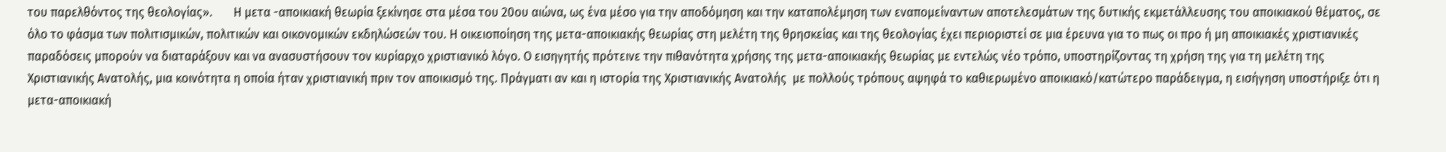του παρελθόντος της θεολογίας».       Η μετα -αποικιακή θεωρία ξεκίνησε στα μέσα του 20ου αιώνα, ως ένα μέσο για την αποδόμηση και την καταπολέμηση των εναπομείναντων αποτελεσμάτων της δυτικής εκμετάλλευσης του αποικιακού θέματος, σε όλο το φάσμα των πολιτισμικών, πολιτικών και οικονομικών εκδηλώσεών του. Η οικειοποίηση της μετα-αποικιακής θεωρίας στη μελέτη της θρησκείας και της θεολογίας έχει περιοριστεί σε μια έρευνα για το πως οι προ ή μη αποικιακές χριστιανικές παραδόσεις μπορούν να διαταράξουν και να ανασυστήσουν τον κυρίαρχο χριστιανικό λόγο. Ο εισηγητής πρότεινε την πιθανότητα χρήσης της μετα-αποικιακής θεωρίας με εντελώς νέο τρόπο, υποστηρίζοντας τη χρήση της για τη μελέτη της Χριστιανικής Ανατολής, μια κοινότητα η οποία ήταν χριστιανική πριν τον αποικισμό της. Πράγματι αν και η ιστορία της Χριστιανικής Ανατολής  με πολλούς τρόπους αψηφά το καθιερωμένο αποικιακό/κατώτερο παράδειγμα, η εισήγηση υποστήριξε ότι η μετα-αποικιακή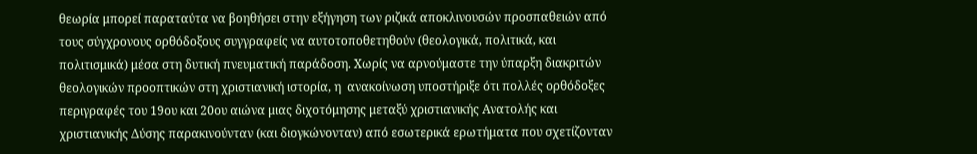θεωρία μπορεί παραταύτα να βοηθήσει στην εξήγηση των ριζικά αποκλινουσών προσπαθειών από τους σύγχρονους ορθόδοξους συγγραφείς να αυτοτοποθετηθούν (θεολογικά, πολιτικά, και πολιτισμικά) μέσα στη δυτική πνευματική παράδοση. Χωρίς να αρνούμαστε την ύπαρξη διακριτών θεολογικών προοπτικών στη χριστιανική ιστορία, η  ανακοίνωση υποστήριξε ότι πολλές ορθόδοξες περιγραφές του 19ου και 20ου αιώνα μιας διχοτόμησης μεταξύ χριστιανικής Ανατολής και χριστιανικής Δύσης παρακινούνταν (και διογκώνονταν) από εσωτερικά ερωτήματα που σχετίζονταν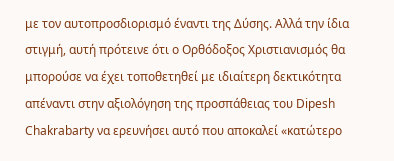με τον αυτοπροσδιορισμό έναντι της Δύσης. Αλλά την ίδια στιγμή, αυτή πρότεινε ότι ο Ορθόδοξος Χριστιανισμός θα μπορούσε να έχει τοποθετηθεί με ιδιαίτερη δεκτικότητα απέναντι στην αξιολόγηση της προσπάθειας του Dipesh Chakrabarty να ερευνήσει αυτό που αποκαλεί «κατώτερο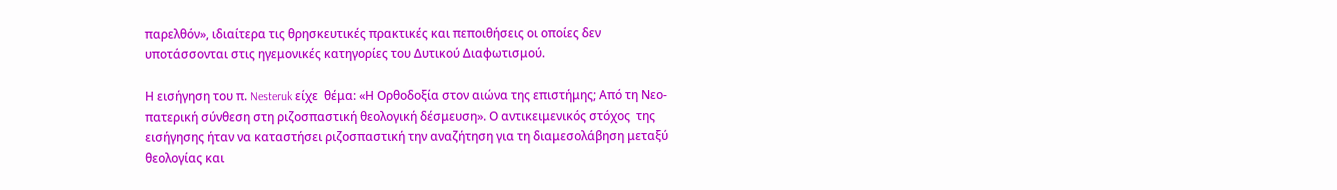παρελθόν», ιδιαίτερα τις θρησκευτικές πρακτικές και πεποιθήσεις οι οποίες δεν υποτάσσονται στις ηγεμονικές κατηγορίες του Δυτικού Διαφωτισμού.

Η εισήγηση του π. Nesteruk είχε  θέμα: «Η Ορθοδοξία στον αιώνα της επιστήμης; Από τη Νεο-πατερική σύνθεση στη ριζοσπαστική θεολογική δέσμευση». Ο αντικειμενικός στόχος  της εισήγησης ήταν να καταστήσει ριζοσπαστική την αναζήτηση για τη διαμεσολάβηση μεταξύ θεολογίας και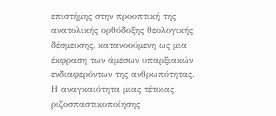επιστήμης στην προοπτική της ανατολικής ορθόδοξης θεολογικής δέσμευσης, κατανοούμενη ως μια έκφραση των άμεσων υπαρξιακών ενδιαφερόντων της ανθρωπότητας. Η αναγκαιότητα μιας τέτοιας ριζοσπαστικοποίησης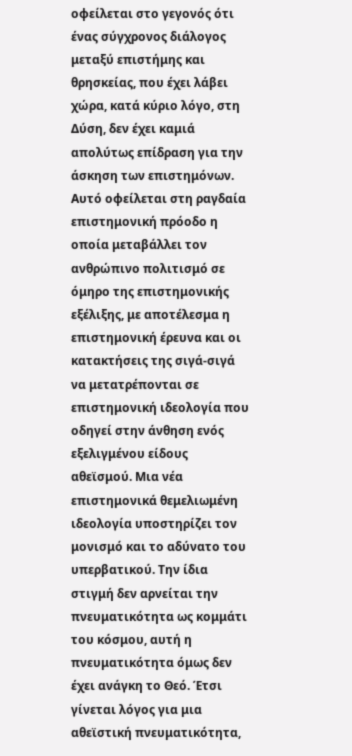οφείλεται στο γεγονός ότι ένας σύγχρονος διάλογος μεταξύ επιστήμης και θρησκείας, που έχει λάβει χώρα, κατά κύριο λόγο, στη Δύση, δεν έχει καμιά απολύτως επίδραση για την άσκηση των επιστημόνων. Αυτό οφείλεται στη ραγδαία επιστημονική πρόοδο η οποία μεταβάλλει τον ανθρώπινο πολιτισμό σε όμηρο της επιστημονικής εξέλιξης, με αποτέλεσμα η επιστημονική έρευνα και οι κατακτήσεις της σιγά-σιγά να μετατρέπονται σε επιστημονική ιδεολογία που οδηγεί στην άνθηση ενός εξελιγμένου είδους αθεϊσμού. Μια νέα επιστημονικά θεμελιωμένη ιδεολογία υποστηρίζει τον μονισμό και το αδύνατο του υπερβατικού. Την ίδια στιγμή δεν αρνείται την πνευματικότητα ως κομμάτι του κόσμου, αυτή η πνευματικότητα όμως δεν έχει ανάγκη το Θεό. Έτσι γίνεται λόγος για μια αθεϊστική πνευματικότητα,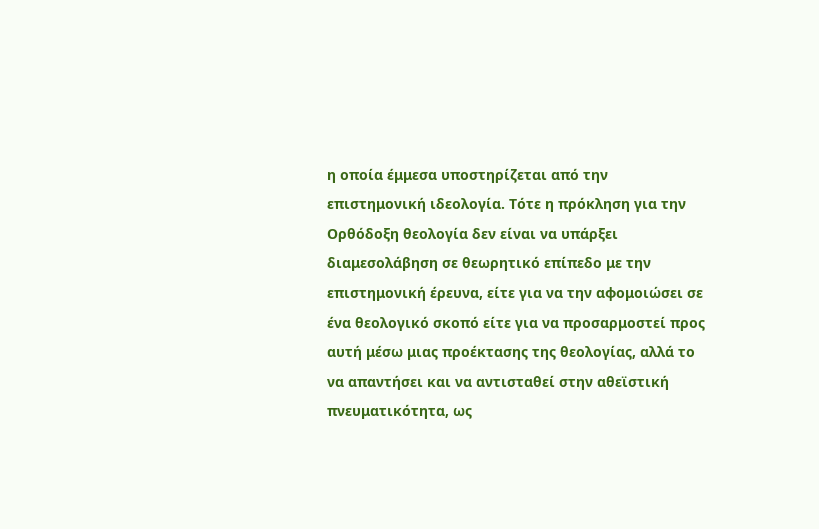η οποία έμμεσα υποστηρίζεται από την επιστημονική ιδεολογία. Τότε η πρόκληση για την Ορθόδοξη θεολογία δεν είναι να υπάρξει διαμεσολάβηση σε θεωρητικό επίπεδο με την επιστημονική έρευνα, είτε για να την αφομοιώσει σε ένα θεολογικό σκοπό είτε για να προσαρμοστεί προς αυτή μέσω μιας προέκτασης της θεολογίας, αλλά το να απαντήσει και να αντισταθεί στην αθεϊστική πνευματικότητα, ως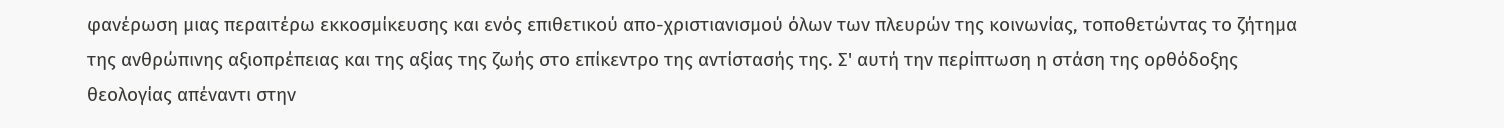φανέρωση μιας περαιτέρω εκκοσμίκευσης και ενός επιθετικού απο-χριστιανισμού όλων των πλευρών της κοινωνίας, τοποθετώντας το ζήτημα της ανθρώπινης αξιοπρέπειας και της αξίας της ζωής στο επίκεντρο της αντίστασής της. Σ' αυτή την περίπτωση η στάση της ορθόδοξης θεολογίας απέναντι στην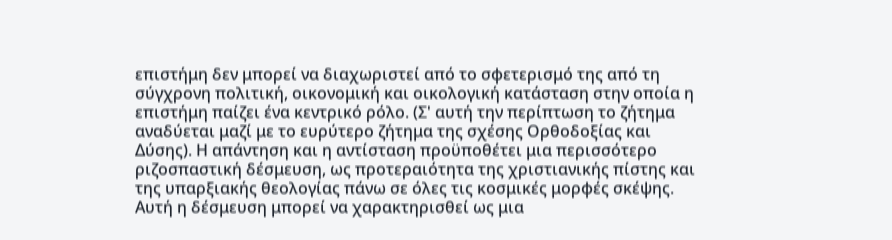επιστήμη δεν μπορεί να διαχωριστεί από το σφετερισμό της από τη σύγχρονη πολιτική, οικονομική και οικολογική κατάσταση στην οποία η επιστήμη παίζει ένα κεντρικό ρόλο. (Σ' αυτή την περίπτωση το ζήτημα αναδύεται μαζί με το ευρύτερο ζήτημα της σχέσης Ορθοδοξίας και Δύσης). Η απάντηση και η αντίσταση προϋποθέτει μια περισσότερο ριζοσπαστική δέσμευση, ως προτεραιότητα της χριστιανικής πίστης και της υπαρξιακής θεολογίας πάνω σε όλες τις κοσμικές μορφές σκέψης. Αυτή η δέσμευση μπορεί να χαρακτηρισθεί ως μια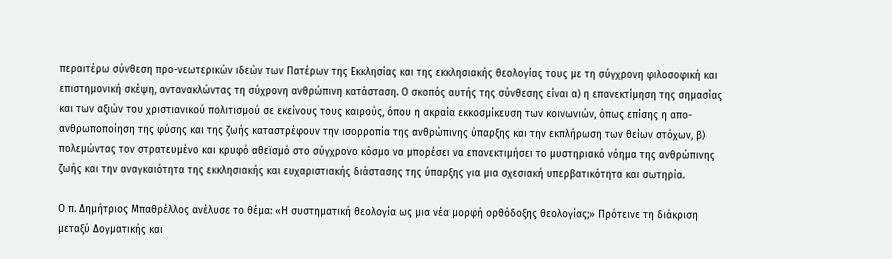περαιτέρω σύνθεση προ-νεωτερικών ιδεών των Πατέρων της Εκκλησίας και της εκκλησιακής θεολογίας τους με τη σύγχρονη φιλοσοφική και επιστημονική σκέψη, αντανακλώντας τη σύχρονη ανθρώπινη κατάσταση. Ο σκοπός αυτής της σύνθεσης είναι α) η επανεκτίμηση της σημασίας και των αξιών του χριστιανικού πολιτισμού σε εκείνους τους καιρούς, όπου η ακραία εκκοσμίκευση των κοινωνιών, όπως επίσης η απο-ανθρωποποίηση της φύσης και της ζωής καταστρέφουν την ισορροπία της ανθρώπινης ύπαρξης και την εκπλήρωση των θείων στόχων, β) πολεμώντας τον στρατευμένο και κρυφό αθεϊσμό στο σύγχρονο κόσμο να μπορέσει να επανεκτιμήσει το μυστηριακό νόημα της ανθρώπινης ζωής και την αναγκαιότητα της εκκλησιακής και ευχαριστιακής διάστασης της ύπαρξης για μια σχεσιακή υπερβατικότητα και σωτηρία.

Ο π. Δημήτριος Μπαθρέλλος ανέλυσε το θέμα: «Η συστηματική θεολογία ως μια νέα μορφή ορθόδοξης θεολογίας;» Πρότεινε τη διάκριση μεταξύ Δογματικής και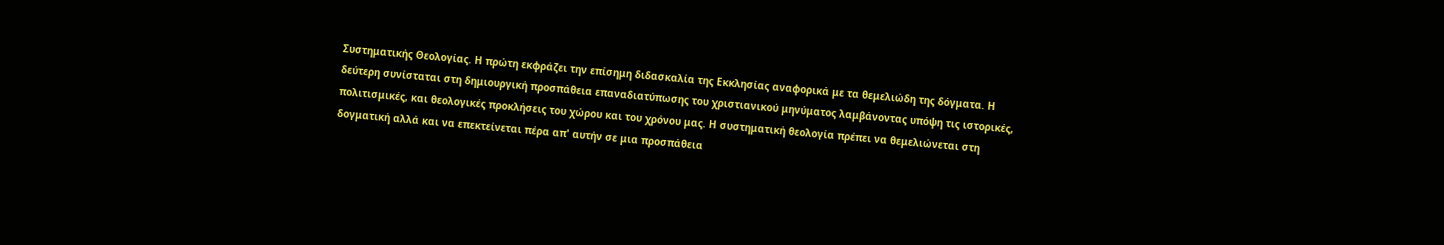Συστηματικής Θεολογίας. Η πρώτη εκφράζει την επίσημη διδασκαλία της Εκκλησίας αναφορικά με τα θεμελιώδη της δόγματα. Η δεύτερη συνίσταται στη δημιουργική προσπάθεια επαναδιατύπωσης του χριστιανικού μηνύματος λαμβάνοντας υπόψη τις ιστορικές, πολιτισμικές, και θεολογικές προκλήσεις του χώρου και του χρόνου μας. Η συστηματική θεολογία πρέπει να θεμελιώνεται στη δογματική αλλά και να επεκτείνεται πέρα απ' αυτήν σε μια προσπάθεια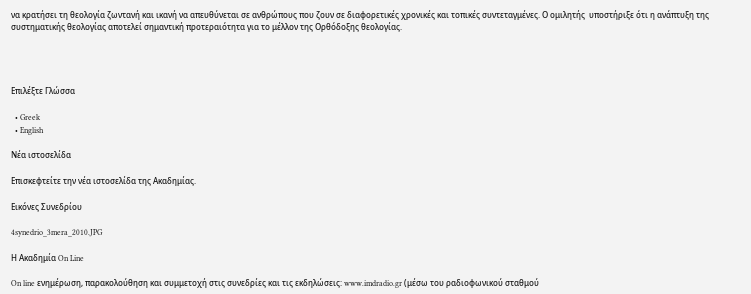να κρατήσει τη θεολογία ζωντανή και ικανή να απευθύνεται σε ανθρώπους που ζουν σε διαφορετικές χρονικές και τοπικές συντεταγμένες. Ο ομιλητής  υποστήριξε ότι η ανάπτυξη της συστηματικής θεολογίας αποτελεί σημαντική προτεραιότητα για το μέλλον της Ορθόδοξης θεολογίας.




Επιλέξτε Γλώσσα

  • Greek
  • English

Νέα ιστοσελίδα

Επισκεφτείτε την νέα ιστοσελίδα της Ακαδημίας.

Εικόνες Συνεδρίου

4synedrio_3mera_2010.JPG

Η Ακαδημία On Line

On line ενημέρωση, παρακολούθηση και συμμετοχή στις συνεδρίες και τις εκδηλώσεις: www.imdradio.gr (μέσω του ραδιοφωνικού σταθμού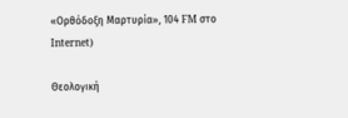«Ορθόδοξη Μαρτυρία», 104 FM στο Internet)

Θεολογική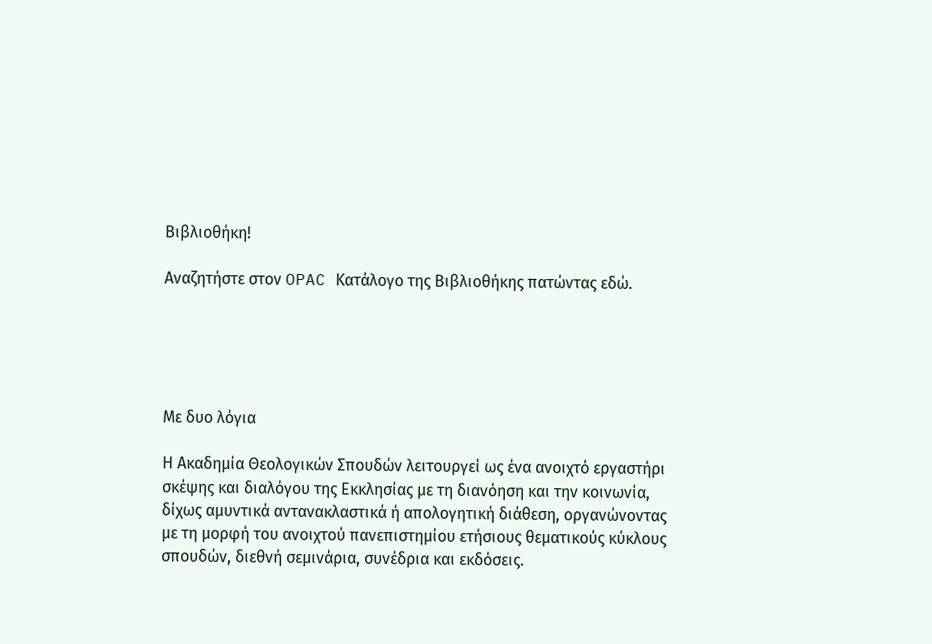Βιβλιοθήκη!

Αναζητήστε στον OPAC Κατάλογο της Βιβλιοθήκης πατώντας εδώ.





Με δυο λόγια

Η Ακαδημία Θεολογικών Σπουδών λειτουργεί ως ένα ανοιχτό εργαστήρι σκέψης και διαλόγου της Εκκλησίας με τη διανόηση και την κοινωνία, δίχως αμυντικά αντανακλαστικά ή απολογητική διάθεση, οργανώνοντας με τη μορφή του ανοιχτού πανεπιστημίου ετήσιους θεματικούς κύκλους σπουδών, διεθνή σεμινάρια, συνέδρια και εκδόσεις.